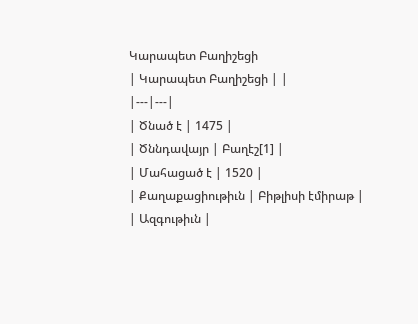Կարապետ Բաղիշեցի
| Կարապետ Բաղիշեցի | |
|---|---|
| Ծնած է | 1475 |
| Ծննդավայր | Բաղէշ[1] |
| Մահացած է | 1520 |
| Քաղաքացիութիւն | Բիթլիսի էմիրաթ |
| Ազգութիւն |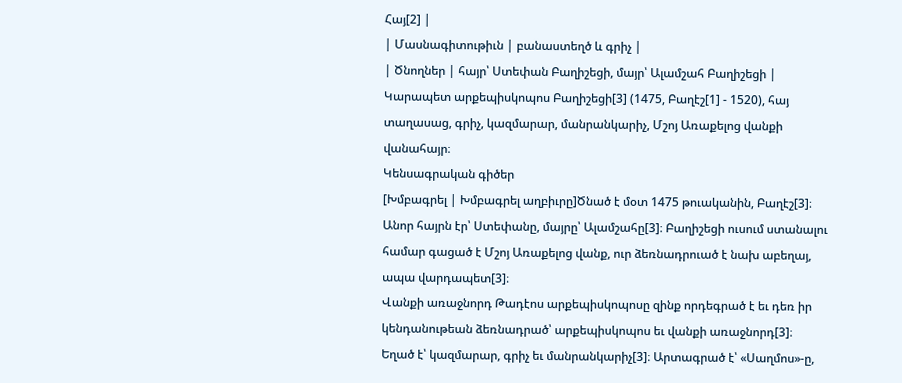Հայ[2] |
| Մասնագիտութիւն | բանաստեղծ և գրիչ |
| Ծնողներ | հայր՝ Ստեփան Բաղիշեցի, մայր՝ Ալամշահ Բաղիշեցի |
Կարապետ արքեպիսկոպոս Բաղիշեցի[3] (1475, Բաղէշ[1] - 1520), հայ տաղասաց, գրիչ, կազմարար, մանրանկարիչ, Մշոյ Առաքելոց վանքի վանահայր։
Կենսագրական գիծեր
[Խմբագրել | Խմբագրել աղբիւրը]Ծնած է մօտ 1475 թուականին, Բաղէշ[3]։ Անոր հայրն էր՝ Ստեփանը, մայրը՝ Ալամշահը[3]։ Բաղիշեցի ուսում ստանալու համար գացած է Մշոյ Առաքելոց վանք, ուր ձեռնադրուած է նախ աբեղայ, ապա վարդապետ[3]։
Վանքի առաջնորդ Թադէոս արքեպիսկոպոսը զինք որդեգրած է եւ դեռ իր կենդանութեան ձեռնադրած՝ արքեպիսկոպոս եւ վանքի առաջնորդ[3]։
Եղած է՝ կազմարար, գրիչ եւ մանրանկարիչ[3]։ Արտագրած է՝ «Սաղմոս»-ը,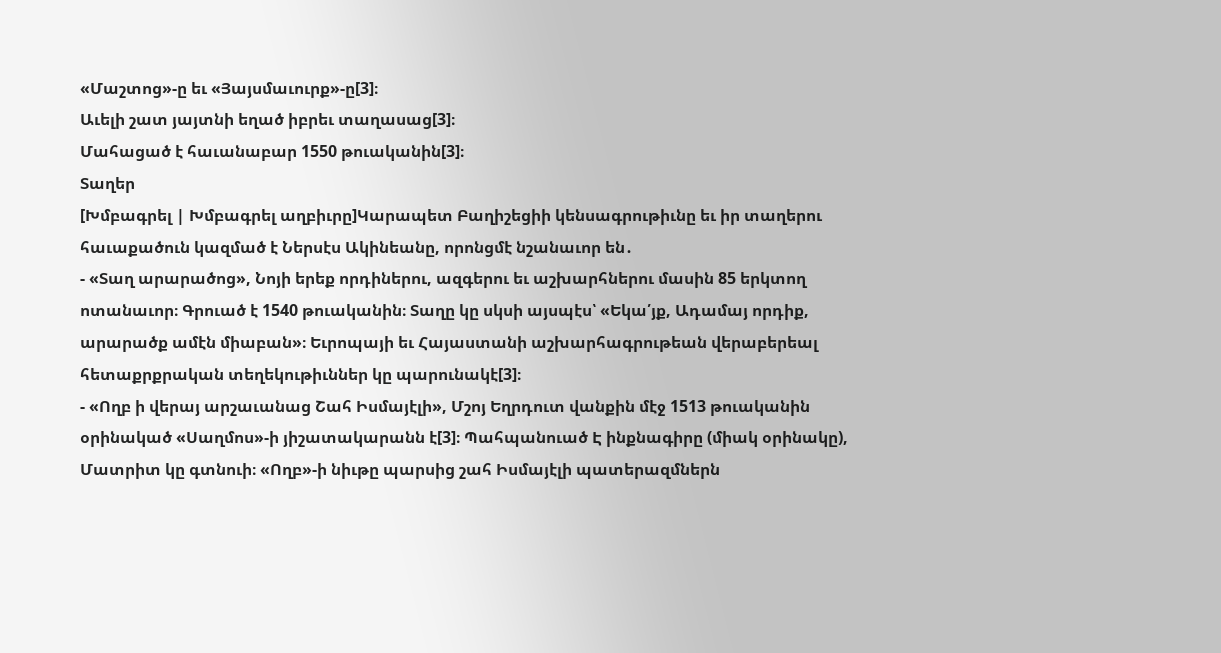«Մաշտոց»-ը եւ «Յայսմաւուրք»-ը[3]։
Աւելի շատ յայտնի եղած իբրեւ տաղասաց[3]։
Մահացած է հաւանաբար 1550 թուականին[3]։
Տաղեր
[Խմբագրել | Խմբագրել աղբիւրը]Կարապետ Բաղիշեցիի կենսագրութիւնը եւ իր տաղերու հաւաքածուն կազմած է Ներսէս Ակինեանը, որոնցմէ նշանաւոր են․
- «Տաղ արարածոց», Նոյի երեք որդիներու, ազգերու եւ աշխարհներու մասին 85 երկտող ոտանաւոր։ Գրուած է 1540 թուականին։ Տաղը կը սկսի այսպէս՝ «Եկա՛յք, Ադամայ որդիք, արարածք ամէն միաբան»։ Եւրոպայի եւ Հայաստանի աշխարհագրութեան վերաբերեալ հետաքրքրական տեղեկութիւններ կը պարունակէ[3]։
- «Ողբ ի վերայ արշաւանաց Շահ Իսմայէլի», Մշոյ Եղրդուտ վանքին մէջ 1513 թուականին օրինակած «Սաղմոս»-ի յիշատակարանն է[3]։ Պահպանուած Է ինքնագիրը (միակ օրինակը), Մատրիտ կը գտնուի։ «Ողբ»-ի նիւթը պարսից շահ Իսմայէլի պատերազմներն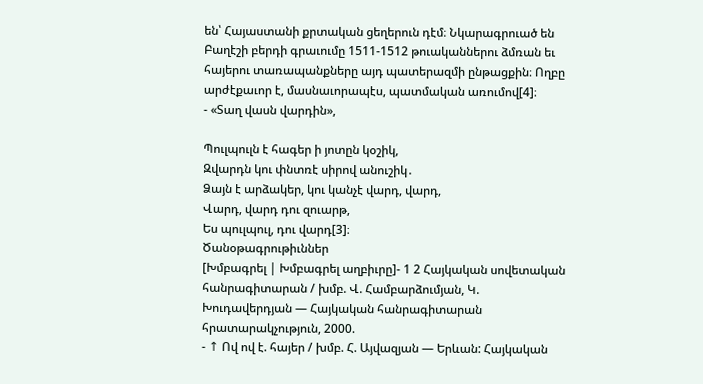են՝ Հայաստանի քրտական ցեղերուն դէմ։ Նկարագրուած են Բաղէշի բերդի գրաւումը 1511-1512 թուականներու ձմռան եւ հայերու տառապանքները այդ պատերազմի ընթացքին։ Ողբը արժէքաւոր է, մասնաւորապէս, պատմական առումով[4]։
- «Տաղ վասն վարդին»,

Պուլպուլն է հագեր ի յոտըն կօշիկ,
Զվարդն կու փնտռէ սիրով անուշիկ․
Ձայն է արձակեր, կու կանչէ վարդ, վարդ,
Վարդ, վարդ դու զուարթ,
Ես պուլպուլ, դու վարդ[3]։
Ծանօթագրութիւններ
[Խմբագրել | Խմբագրել աղբիւրը]- 1 2 Հայկական սովետական հանրագիտարան / խմբ. Վ. Համբարձումյան, Կ. Խուդավերդյան — Հայկական հանրագիտարան հրատարակչություն, 2000.
- ↑ Ով ով է. հայեր / խմբ. Հ. Այվազյան — Երևան: Հայկական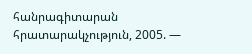հանրագիտարան հրատարակչություն, 2005. —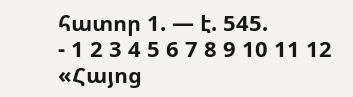հատոր 1. — է. 545.
- 1 2 3 4 5 6 7 8 9 10 11 12 «Հայոց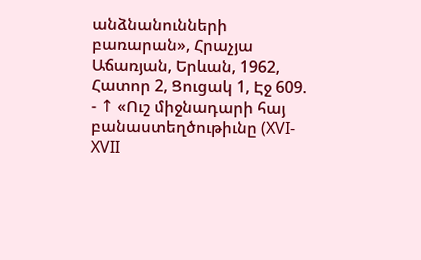անձնանունների բառարան», Հրաչյա Աճառյան, Երևան, 1962, Հատոր 2, Ցուցակ 1, Էջ 609.
- ↑ «Ուշ միջնադարի հայ բանաստեղծութիւնը (XVI-XVII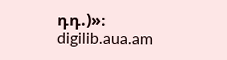դդ.)»։ digilib.aua.am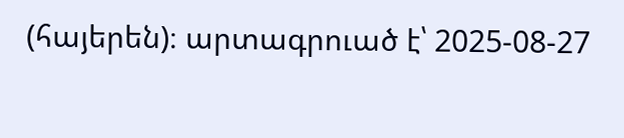(հայերեն)։ արտագրուած է՝ 2025-08-27